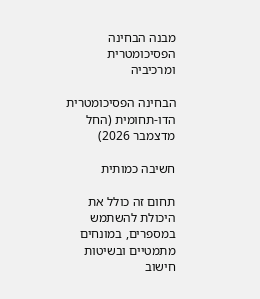מבנה הבחינה הפסיכומטרית ומרכיביה

הבחינה הפסיכומטרית הדו-תחומית (החל מדצמבר 2026)

חשיבה כמותית

תחום זה כולל את היכולת להשתמש במספרים, במונחים מתמטיים ובשיטות חישוב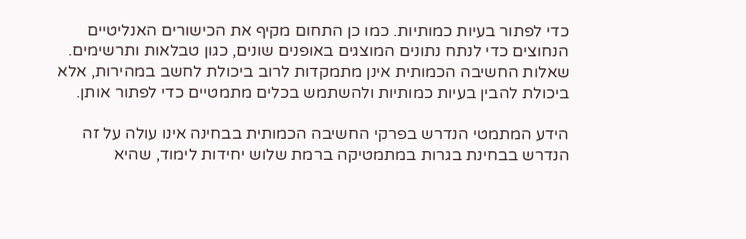כדי לפתור בעיות כמותיות. כמו כן התחום מקיף את הכישורים האנליטיים הנחוצים כדי לנתח נתונים המוצגים באופנים שונים, כגון טבלאות ותרשימים. שאלות החשיבה הכמותית אינן מתמקדות לרוב ביכולת לחשב במהירות, אלא ביכולת להבין בעיות כמותיות ולהשתמש בכלים מתמטיים כדי לפתור אותן.

הידע המתמטי הנדרש בפרקי החשיבה הכמותית בבחינה אינו עולה על זה הנדרש בבחינת בגרות במתמטיקה ברמת שלוש יחידות לימוד, שהיא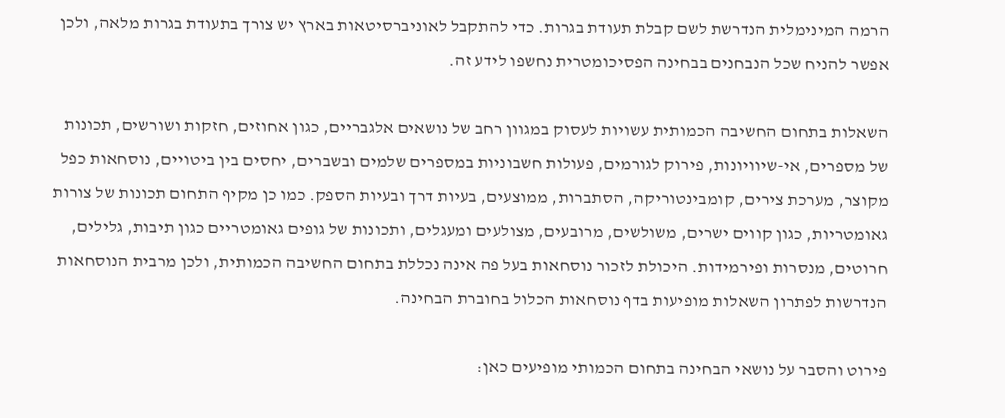הרמה המינימלית הנדרשת לשם קבלת תעודת בגרות. כדי להתקבל לאוניברסיטאות בארץ יש צורך בתעודת בגרות מלאה, ולכן אפשר להניח שכל הנבחנים בבחינה הפסיכומטרית נחשפו לידע זה.

השאלות בתחום החשיבה הכמותית עשויות לעסוק במגוון רחב של נושאים אלגבריים, כגון אחוזים, חזקות ושורשים, תכונות של מספרים, אי-שיוויונות, פירוק לגורמים, פעולות חשבוניות במספרים שלמים ובשברים, יחסים בין ביטויים, נוסחאות כפל מקוצר, מערכת צירים, קומבינטוריקה, הסתברות, ממוצעים, בעיות דרך ובעיות הספק. כמו כן מקיף התחום תכונות של צורות גאומטריות, כגון קווים ישרים, משולשים, מרובעים, מצולעים ומעגלים, ותכונות של גופים גאומטריים כגון תיבות, גלילים, חרוטים, מנסרות ופירמידות. היכולת לזכור נוסחאות בעל פה אינה נכללת בתחום החשיבה הכמותית, ולכן מרבית הנוסחאות הנדרשות לפתרון השאלות מופיעות בדף נוסחאות הכלול בחוברת הבחינה.

פירוט והסבר על נושאי הבחינה בתחום הכמותי מופיעים כאן: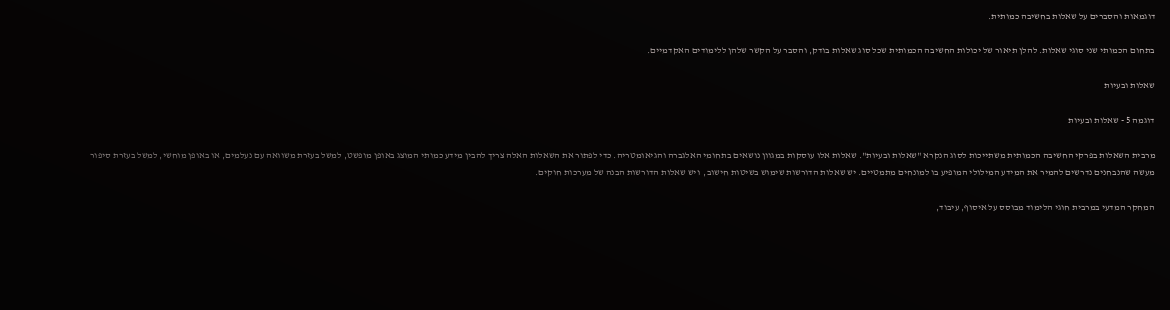דוגמאות והסברים על שאלות בחשיבה כמותית.

בתחום הכמותי שני סוגי שאלות. להלן תיאור של יכולות החשיבה הכמותית שכל סוג שאלות בודק, והסבר על הקשר שלהן ללימודים האקדמיים.

שאלות ובעיות

דוגמה 5 - שאלות ובעיות

מרבית השאלות בפרקי החשיבה הכמותית משתייכות לסוג הנקרא "שאלות ובעיות". שאלות אלו עוסקות במגוון נושאים בתחומי האלגברה והגיאומטריה. כדי לפתור את השאלות האלה צריך להבין מידע כמותי המוצג באופן מופשט, למשל בעזרת משוואה עם נעלמים, או באופן מוחשי, למשל בעזרת סיפור מעשה שהנבחנים נדרשים להמיר את המידע המילולי המופיע בו למונחים מתמטיים. יש שאלות הדורשות שימוש בשיטות חישוב,  ויש שאלות הדורשות הבנה של מערכות חוקים.

המחקר המדעי במרבית חוגי הלימוד מבוסס על איסוף, עיבוד,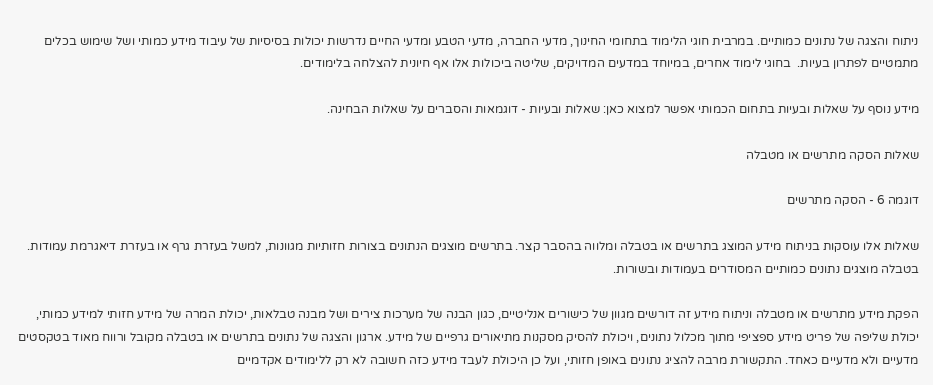ניתוח והצגה של נתונים כמותיים. במרבית חוגי הלימוד בתחומי החינוך, מדעי החברה, מדעי הטבע ומדעי החיים נדרשות יכולות בסיסיות של עיבוד מידע כמותי ושל שימוש בכלים מתמטיים לפתרון בעיות.  בחוגי לימוד אחרים, במיוחד במדעים המדויקים, שליטה ביכולות אלו אף חיונית להצלחה בלימודים.

מידע נוסף על שאלות ובעיות בתחום הכמותי אפשר למצוא כאן: שאלות ובעיות - דוגמאות והסברים על שאלות הבחינה.

שאלות הסקה מתרשים או מטבלה

דוגמה 6 - הסקה מתרשים

שאלות אלו עוסקות בניתוח מידע המוצג בתרשים או בטבלה ומלווה בהסבר קצר. בתרשים מוצגים הנתונים בצורות חזותיות מגוונות, למשל בעזרת גרף או בעזרת דיאגרמת עמודות. בטבלה מוצגים נתונים כמותיים המסודרים בעמודות ובשורות.

הפקת מידע מתרשים או מטבלה וניתוח מידע זה דורשים מגוון של כישורים אנליטיים, כגון הבנה של מערכות צירים ושל מבנה טבלאות, יכולת המרה של מידע חזותי למידע כמותי, יכולת שליפה של פריט מידע ספציפי מתוך מכלול נתונים, ויכולת להסיק מסקנות מתיאורים גרפיים של מידע. ארגון והצגה של נתונים בתרשים או בטבלה מקובל ורווח מאוד בטקסטים מדעיים ולא מדעיים כאחד. התקשורת מרבה להציג נתונים באופן חזותי, ועל כן היכולת לעבד מידע כזה חשובה לא רק ללימודים אקדמיים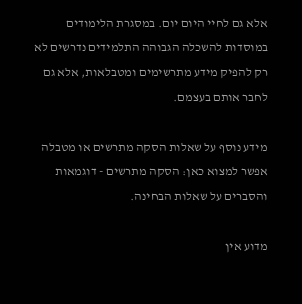אלא גם לחיי היום יום. במסגרת הלימודים במוסדות להשכלה הגבוהה התלמידים נדרשים לא רק להפיק מידע מתרשימים ומטבלאות, אלא גם לחבר אותם בעצמם.

מידע נוסף על שאלות הסקה מתרשים או מטבלה אפשר למצוא כאן: הסקה מתרשים - דוגמאות והסברים על שאלות הבחינה.

מדוע אין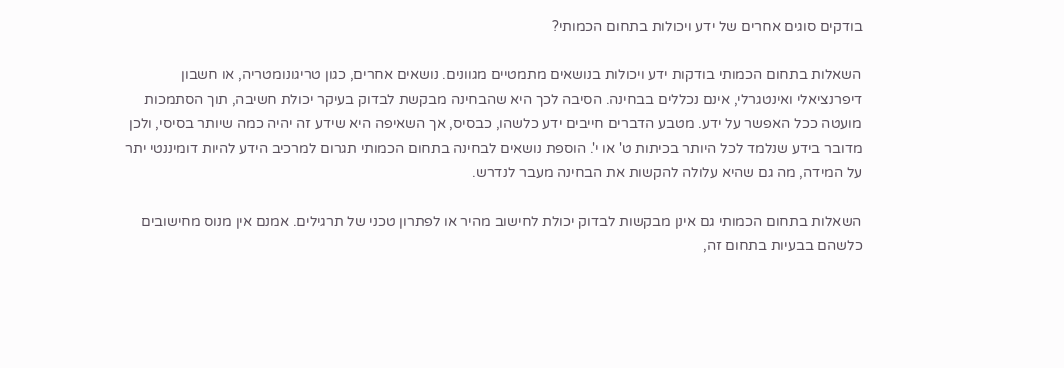בודקים סוגים אחרים של ידע ויכולות בתחום הכמותי?

השאלות בתחום הכמותי בודקות ידע ויכולות בנושאים מתמטיים מגוונים. נושאים אחרים, כגון טריגונומטריה, או חשבון דיפרנציאלי ואינטגרלי, אינם נכללים בבחינה. הסיבה לכך היא שהבחינה מבקשת לבדוק בעיקר יכולת חשיבה, תוך הסתמכות מועטה ככל האפשר על ידע. מטבע הדברים חייבים ידע כלשהו, כבסיס, אך השאיפה היא שידע זה יהיה כמה שיותר בסיסי, ולכן מדובר בידע שנלמד לכל היותר בכיתות ט' או י'. הוספת נושאים לבחינה בתחום הכמותי תגרום למרכיב הידע להיות דומיננטי יתר על המידה, מה גם שהיא עלולה להקשות את הבחינה מעבר לנדרש.

השאלות בתחום הכמותי גם אינן מבקשות לבדוק יכולת לחישוב מהיר או לפתרון טכני של תרגילים. אמנם אין מנוס מחישובים כלשהם בבעיות בתחום זה,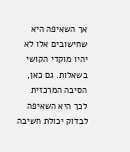אך השאיפה היא שחישובים אלו לא יהיו מוקדי הקושי בשאלות. גם כאן, הסיבה המרכזית לכך היא השאיפה לבדוק יכולת חשיבה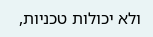ולא יכולות טכניות,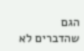הגם שהדברים לא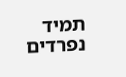תמיד נפרדים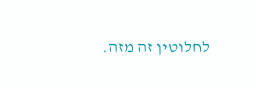לחלוטין זה מזה.